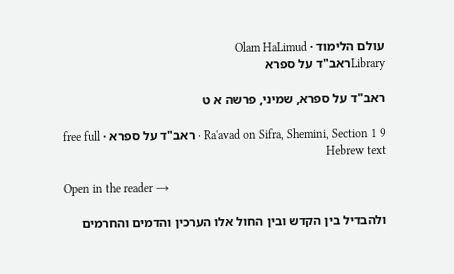עולם הלימוד · Olam HaLimud
Libraryראב"ד על ספרא

ראב"ד על ספרא, שמיני, פרשה א ט

Ra'avad on Sifra, Shemini, Section 1 9 · ראב"ד על ספרא · free full Hebrew text

Open in the reader →

ולהבדיל בין הקדש ובין החול אלו הערכין והדמים והחרמים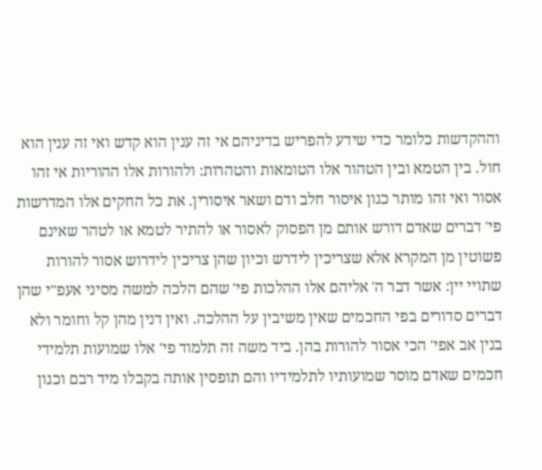וההקדשות כלומר כדי שידע להפריש בדיניהם אי זה ענין הוא קדש ואי זה ענין הוא חול. בין הטמא ובין הטהור אלו הטומאות והטהרות: ולהורות אלו ההוריות אי זהו אסור ואי זהו מותר כגון איסור חלב ודם ושאר איסורין. את כל החקים אלו המדרשות פי' דברים שאדם דורש אותם מן הפסוק לאסור או להתיר לטמא או לטהר שאינם פשוטין מן המקרא אלא שצריכין לידרש וכיון שהן צריכין לידרוש אסור להורות שתויי יין: אשר דבר ה' אליהם אלו ההלכות פי' שהם הלכה למשה מסיני אעפ"י שהן דברים סדורים בפי החכמים שאין משיבין על ההלכה. ואין דנין מהן קל וחומר ולא בנין אב אפי' הכי אסור להורות בהן. ביד משה זה תלמוד פי' אלו שמועות תלמידי חכמים שאדם מוסר שמועותיו לתלמידיו והם תופסין אותה בקבלו מיד רבם וכגון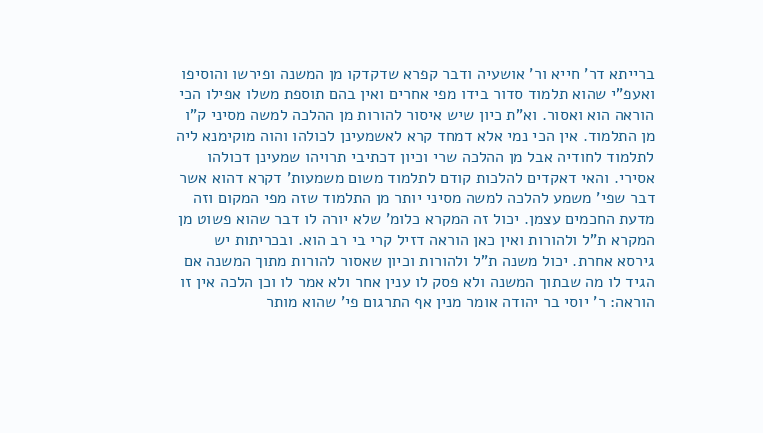ברייתא דר' חייא ור' אושעיה ודבר קפרא שדקדקו מן המשנה ופירשו והוסיפו ואעפ"י שהוא תלמוד סדור בידו מפי אחרים ואין בהם תוספת משלו אפילו הכי הוראה הוא ואסור. וא"ת כיון שיש איסור להורות מן ההלכה למשה מסיני ק"ו מן התלמוד. אין הכי נמי אלא דמחד קרא לאשמעינן לכולהו והוה מוקימנא ליה לתלמוד לחודיה אבל מן ההלכה שרי וכיון דכתיבי תרויהו שמעינן דכולהו אסירי. והאי דאקדים להלכות קודם לתלמוד משום משמעות' דקרא דהוא אשר דבר שפי' משמע להלכה למשה מסיני יותר מן התלמוד שזה מפי המקום וזה מדעת החכמים עצמן. יכול זה המקרא כלומ' שלא יורה לו דבר שהוא פשוט מן המקרא ת"ל ולהורות ואין כאן הוראה דזיל קרי בי רב הוא. ובכריתות יש גירסא אחרת. יכול משנה ת"ל ולהורות וכיון שאסור להורות מתוך המשנה אם הגיד לו מה שבתוך המשנה ולא פסק לו ענין אחר ולא אמר לו וכן הלכה אין זו הוראה: ר' יוסי בר יהודה אומר מנין אף התרגום פי' שהוא מותר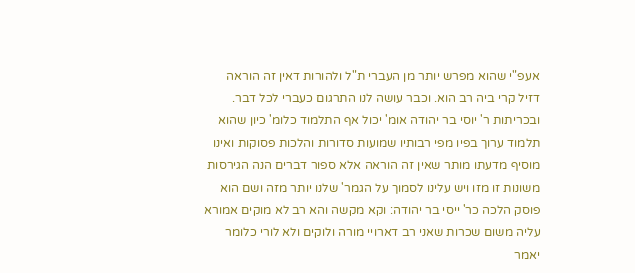אעפ"י שהוא מפרש יותר מן העברי ת"ל ולהורות דאין זה הוראה דזיל קרי ביה רב הוא. וכבר עושה לנו התרגום כעברי לכל דבר. ובכריתות ר' יוסי בר יהודה אומ' יכול אף התלמוד כלומ' כיון שהוא תלמוד ערוך בפיו מפי רבותיו שמועות סדורות והלכות פסוקות ואינו מוסיף מדעתו מותר שאין זה הוראה אלא ספור דברים הנה הגירסות משונות זו מזו ויש עלינו לסמוך על הגמר' שלנו יותר מזה ושם הוא פוסק הלכה כר' ייסי בר יהודה: וקא מקשה והא רב לא מוקים אמורא עליה משום שכרות שאני רב דארויי מורה ולוקים ולא לורי כלומר יאמר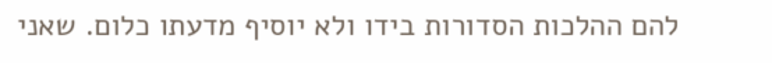להם ההלכות הסדורות בידו ולא יוסיף מדעתו כלום. שאני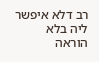רב דלא איפשר ליה בלא הוראה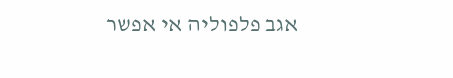אגב פלפוליה אי אפשר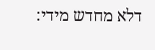דלא מחדש מידי: